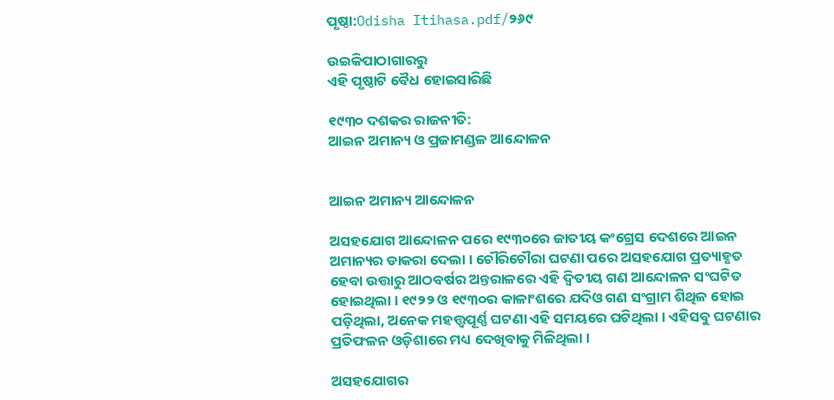ପୃଷ୍ଠା:Odisha Itihasa.pdf/୨୬୯

ଉଇକିପାଠାଗାର‌ରୁ
ଏହି ପୃଷ୍ଠାଟି ବୈଧ ହୋଇସାରିଛି

୧୯୩୦ ଦଶକର ରାଜନୀତି:
ଆଇନ ଅମାନ୍ୟ ଓ ପ୍ରଜାମଣ୍ଡଳ ଆନ୍ଦୋଳନ


ଆଇନ ଅମାନ୍ୟ ଆନ୍ଦୋଳନ

ଅସହଯୋଗ ଆନ୍ଦୋଳନ ପରେ ୧୯୩୦ରେ ଜାତୀୟ କଂଗ୍ରେସ ଦେଶରେ ଆଇନ ଅମାନ୍ୟର ଡାକରା ଦେଲା । ଚୌରିଚୌରା ଘଟଣା ପରେ ଅସହଯୋଗ ପ୍ରତ୍ୟାହୃତ ହେବା ଉତ୍ତାରୁ ଆଠବର୍ଷର ଅନ୍ତରାଳରେ ଏହି ଦ୍ୱିତୀୟ ଗଣ ଆନ୍ଦୋଳନ ସଂଘଟିତ ହୋଇଥିଲା । ୧୯୨୨ ଓ ୧୯୩୦ର କାଳାଂଶରେ ଯଦିଓ ଗଣ ସଂଗ୍ରାମ ଶିଥିଳ ହୋଇ ପଡ଼ିଥିଲା, ଅନେକ ମହତ୍ତ୍ୱପୂର୍ଣ୍ଣ ଘଟଣା ଏହି ସମୟରେ ଘଟିଥିଲା । ଏହିସବୁ ଘଟଣାର ପ୍ରତିଫଳନ ଓଡ଼ିଶାରେ ମଧ୍ୟ ଦେଖିବାକୁ ମିଳିଥିଲା ।

ଅସହଯୋଗର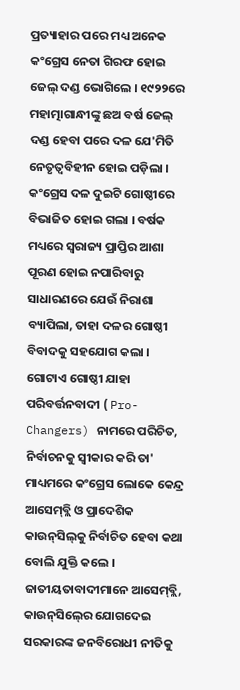ପ୍ରତ୍ୟାହାର ପରେ ମଧ୍ୟ ଅନେକ କଂଗ୍ରେସ ନେତା ଗିରଫ ହୋଇ ଜେଲ୍‍ ଦଣ୍ଡ ଭୋଗିଲେ । ୧୯୨୨ରେ ମହାତ୍ମାଗାନ୍ଧୀଙ୍କୁ ଛଅ ବର୍ଷ ଜେଲ୍‍ ଦଣ୍ଡ ହେବା ପରେ ଦଳ ଯେ'ମିତି ନେତୃତ୍ୱବିହୀନ ହୋଇ ପଡ଼ିଲା । କଂଗ୍ରେସ ଦଳ ଦୁଇଟି ଗୋଷ୍ଠୀରେ ବିଭାଜିତ ହୋଇ ଗଲା । ବର୍ଷକ ମଧ୍ୟରେ ସ୍ୱରାଜ୍ୟ ପ୍ରାପ୍ତିର ଆଶା ପୂରଣ ହୋଇ ନପାରିବାରୁ ସାଧାରଣରେ ଯେଉଁ ନିରାଶା ବ୍ୟାପିଲା, ତାହା ଦଳର ଗୋଷ୍ଠୀ ବିବାଦକୁ ସହଯୋଗ କଲା । ଗୋଟାଏ ଗୋଷ୍ଠୀ ଯାହା ପରିବର୍ତ୍ତନବାଦୀ ( Pro-Changers) ନାମରେ ପରିଚିତ, ନିର୍ବାଚନକୁ ସ୍ୱୀକାର କରି ତା' ମାଧ୍ୟମରେ କଂଗ୍ରେସ ଲୋକେ କେନ୍ଦ୍ର ଆସେମ୍‍ବ୍ଲି ଓ ପ୍ରାଦେଶିକ କାଉନ୍‍ସିଲ୍‍କୁ ନିର୍ବାଚିତ ହେବା କଥା ବୋଲି ଯୁକ୍ତି କଲେ । ଜାତୀୟତାବାଦୀମାନେ ଆସେମ୍‍ବ୍ଲି, କାଉନ୍‍ସିଲ୍‍ରେ ଯୋଗଦେଇ ସରକାରଙ୍କ ଜନବିରୋଧୀ ନୀତିକୁ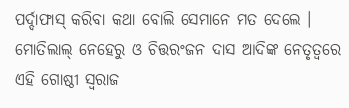ପର୍ଦ୍ଦାଫାସ୍‍ କରିବା କଥା ବୋଲି ସେମାନେ ମତ ଦେଲେ । ମୋତିଲାଲ୍‍ ନେହେରୁ ଓ ଚିତ୍ତରଂଜନ ଦାସ ଆଦିଙ୍କ ନେତୃତ୍ୱରେ ଏହି ଗୋଷ୍ଠୀ ସ୍ୱରାଜ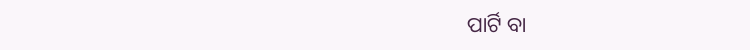ପାର୍ଟି ବା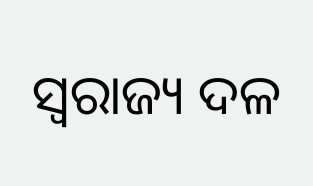ସ୍ୱରାଜ୍ୟ ଦଳ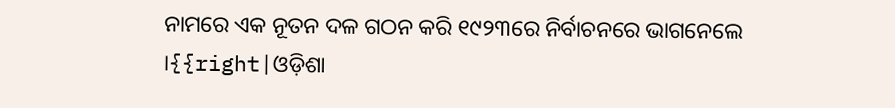ନାମରେ ଏକ ନୂତନ ଦଳ ଗଠନ କରି ୧୯୨୩ରେ ନିର୍ବାଚନରେ ଭାଗନେଲେ ।{{right|ଓଡ଼ିଶା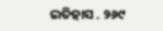ଇତିହାସ . ୨୬୯